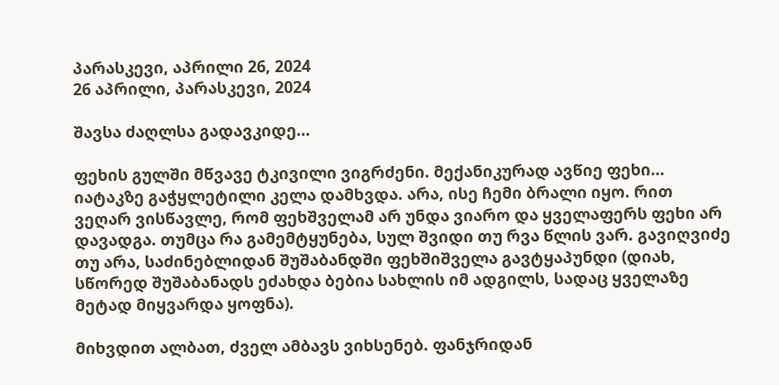პარასკევი, აპრილი 26, 2024
26 აპრილი, პარასკევი, 2024

შავსა ძაღლსა გადავკიდე…

ფეხის გულში მწვავე ტკივილი ვიგრძენი. მექანიკურად ავწიე ფეხი… იატაკზე გაჭყლეტილი კელა დამხვდა. არა, ისე ჩემი ბრალი იყო. რით ვეღარ ვისწავლე, რომ ფეხშველამ არ უნდა ვიარო და ყველაფერს ფეხი არ დავადგა. თუმცა რა გამემტყუნება, სულ შვიდი თუ რვა წლის ვარ. გავიღვიძე თუ არა, საძინებლიდან შუშაბანდში ფეხშიშველა გავტყაპუნდი (დიახ, სწორედ შუშაბანადს ეძახდა ბებია სახლის იმ ადგილს, სადაც ყველაზე მეტად მიყვარდა ყოფნა).

მიხვდით ალბათ, ძველ ამბავს ვიხსენებ. ფანჯრიდან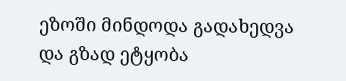ეზოში მინდოდა გადახედვა და გზად ეტყობა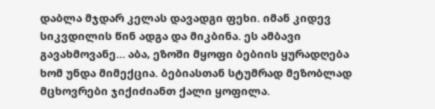დაბლა მჯდარ კელას დავადგი ფეხი. იმან კიდევ სიკვდილის წინ ადგა და მიკბინა. ეს ამბავი გავახმოვანე… აბა, ეზოში მყოფი ბებიის ყურადღება ხომ უნდა მიმექცია. ბებიასთან სტუმრად მეზობლად მცხოვრები ჯიქიძიანთ ქალი ყოფილა.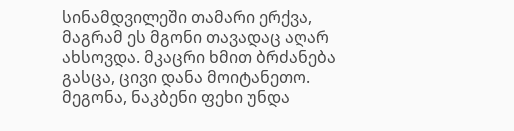სინამდვილეში თამარი ერქვა, მაგრამ ეს მგონი თავადაც აღარ ახსოვდა. მკაცრი ხმით ბრძანება გასცა, ცივი დანა მოიტანეთო. მეგონა, ნაკბენი ფეხი უნდა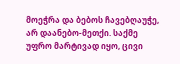მოეჭრა და ბებოს ჩავებღაუჭე, არ დაანებო-მეთქი. საქმე უფრო მარტივად იყო, ცივი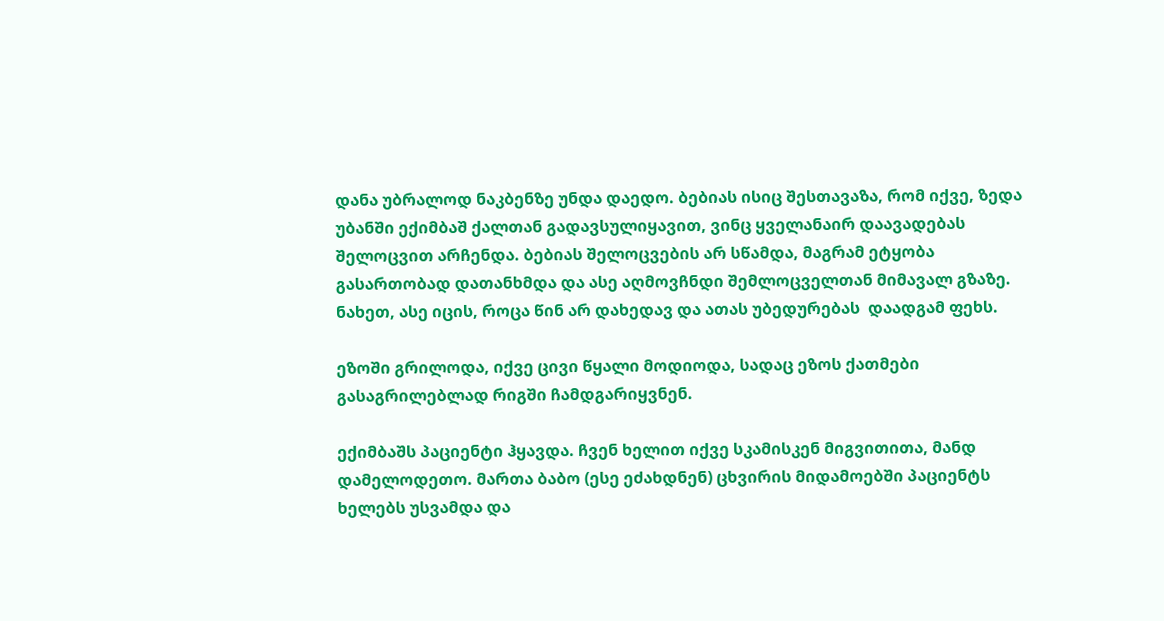დანა უბრალოდ ნაკბენზე უნდა დაედო. ბებიას ისიც შესთავაზა, რომ იქვე, ზედა უბანში ექიმბაშ ქალთან გადავსულიყავით, ვინც ყველანაირ დაავადებას შელოცვით არჩენდა. ბებიას შელოცვების არ სწამდა, მაგრამ ეტყობა გასართობად დათანხმდა და ასე აღმოვჩნდი შემლოცველთან მიმავალ გზაზე. ნახეთ, ასე იცის, როცა წინ არ დახედავ და ათას უბედურებას  დაადგამ ფეხს.

ეზოში გრილოდა, იქვე ცივი წყალი მოდიოდა, სადაც ეზოს ქათმები გასაგრილებლად რიგში ჩამდგარიყვნენ.

ექიმბაშს პაციენტი ჰყავდა. ჩვენ ხელით იქვე სკამისკენ მიგვითითა, მანდ დამელოდეთო. მართა ბაბო (ესე ეძახდნენ) ცხვირის მიდამოებში პაციენტს ხელებს უსვამდა და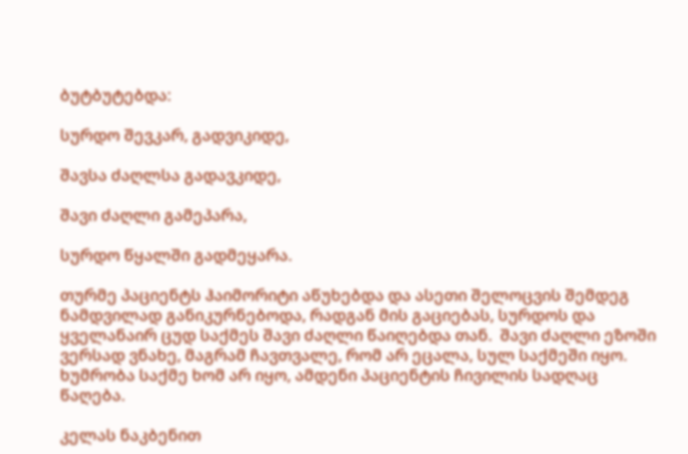ბუტბუტებდა:

სურდო შევკარ, გადვიკიდე,

შავსა ძაღლსა გადავკიდე,

შავი ძაღლი გამეპარა,

სურდო წყალში გადმეყარა.

თურმე პაციენტს ჰაიმორიტი აწუხებდა და ასეთი შელოცვის შემდეგ ნამდვილად განიკურნებოდა, რადგან მის გაციებას, სურდოს და ყველანაირ ცუდ საქმეს შავი ძაღლი წაიღებდა თან.  შავი ძაღლი ეზოში ვერსად ვნახე, მაგრამ ჩავთვალე, რომ არ ეცალა, სულ საქმეში იყო. ხუმრობა საქმე ხომ არ იყო, ამდენი პაციენტის ჩივილის სადღაც წაღება.

კელას ნაკბენით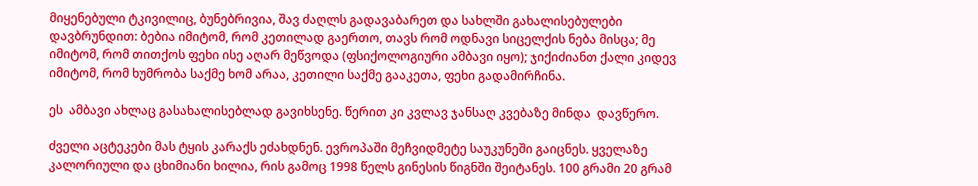მიყენებული ტკივილიც, ბუნებრივია, შავ ძაღლს გადავაბარეთ და სახლში გახალისებულები დავბრუნდით: ბებია იმიტომ, რომ კეთილად გაერთო, თავს რომ ოდნავი სიცელქის ნება მისცა; მე იმიტომ, რომ თითქოს ფეხი ისე აღარ მეწვოდა (ფსიქოლოგიური ამბავი იყო); ჯიქიძიანთ ქალი კიდევ იმიტომ, რომ ხუმრობა საქმე ხომ არაა, კეთილი საქმე გააკეთა, ფეხი გადამირჩინა.

ეს  ამბავი ახლაც გასახალისებლად გავიხსენე. წერით კი კვლავ ჯანსაღ კვებაზე მინდა  დავწერო.

ძველი აცტეკები მას ტყის კარაქს ეძახდნენ. ევროპაში მეჩვიდმეტე საუკუნეში გაიცნეს. ყველაზე კალორიული და ცხიმიანი ხილია, რის გამოც 1998 წელს გინესის წიგნში შეიტანეს. 100 გრამი 20 გრამ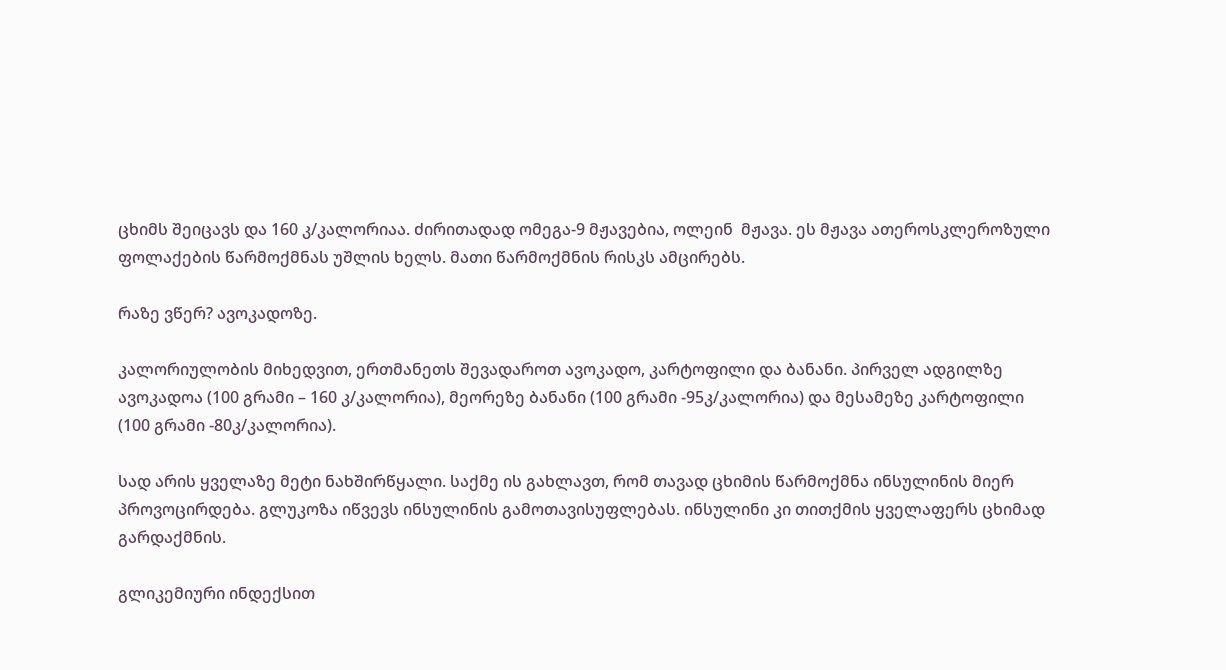ცხიმს შეიცავს და 160 კ/კალორიაა. ძირითადად ომეგა-9 მჟავებია, ოლეინ  მჟავა. ეს მჟავა ათეროსკლეროზული ფოლაქების წარმოქმნას უშლის ხელს. მათი წარმოქმნის რისკს ამცირებს.

რაზე ვწერ? ავოკადოზე.

კალორიულობის მიხედვით, ერთმანეთს შევადაროთ ავოკადო, კარტოფილი და ბანანი. პირველ ადგილზე ავოკადოა (100 გრამი – 160 კ/კალორია), მეორეზე ბანანი (100 გრამი -95კ/კალორია) და მესამეზე კარტოფილი (100 გრამი -80კ/კალორია).

სად არის ყველაზე მეტი ნახშირწყალი. საქმე ის გახლავთ, რომ თავად ცხიმის წარმოქმნა ინსულინის მიერ პროვოცირდება. გლუკოზა იწვევს ინსულინის გამოთავისუფლებას. ინსულინი კი თითქმის ყველაფერს ცხიმად გარდაქმნის.

გლიკემიური ინდექსით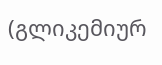(გლიკემიურ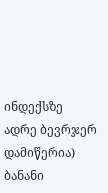ინდექსზე ადრე ბევრჯერ დამიწერია) ბანანი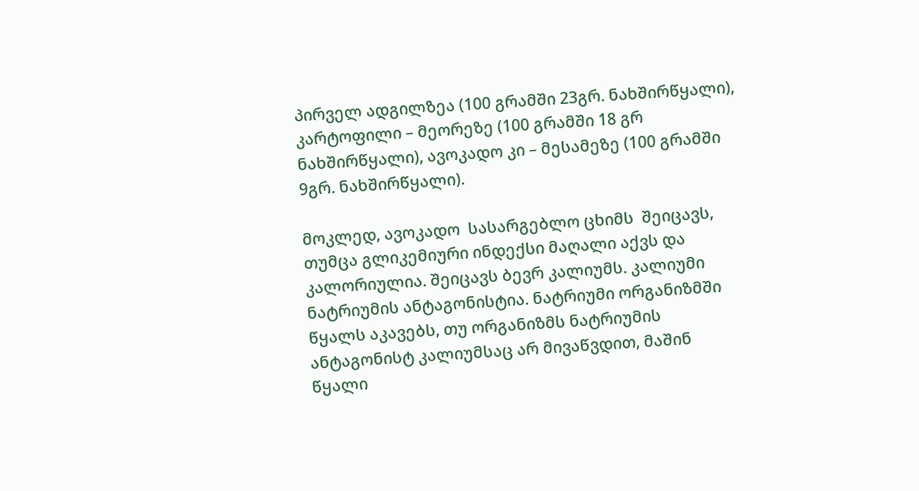პირველ ადგილზეა (100 გრამში 23გრ. ნახშირწყალი), კარტოფილი – მეორეზე (100 გრამში 18 გრ ნახშირწყალი), ავოკადო კი – მესამეზე (100 გრამში 9გრ. ნახშირწყალი).

მოკლედ, ავოკადო  სასარგებლო ცხიმს  შეიცავს, თუმცა გლიკემიური ინდექსი მაღალი აქვს და კალორიულია. შეიცავს ბევრ კალიუმს. კალიუმი ნატრიუმის ანტაგონისტია. ნატრიუმი ორგანიზმში წყალს აკავებს, თუ ორგანიზმს ნატრიუმის ანტაგონისტ კალიუმსაც არ მივაწვდით, მაშინ  წყალი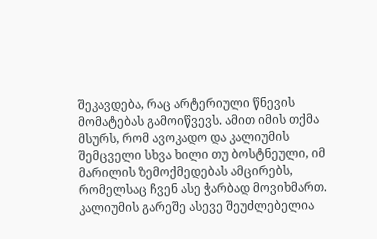შეკავდება, რაც არტერიული წნევის მომატებას გამოიწვევს. ამით იმის თქმა მსურს, რომ ავოკადო და კალიუმის შემცველი სხვა ხილი თუ ბოსტნეული, იმ მარილის ზემოქმედებას ამცირებს, რომელსაც ჩვენ ასე ჭარბად მოვიხმართ. კალიუმის გარეშე ასევე შეუძლებელია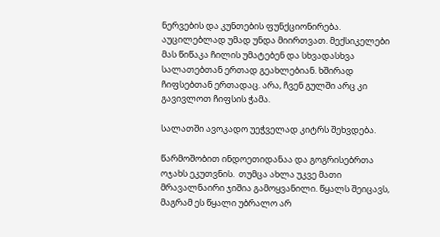ნერვების და კუნთების ფუნქციონირება. აუცილებლად უმად უნდა მიირთვათ. მექსიკელები მას წიწაკა ჩილის უმატებენ და სხვადასხვა სალათებთან ერთად გეახლებიან. ხშირად ჩიფსებთან ერთადაც. არა, ჩვენ გულში არც კი გავივლოთ ჩიფსის ჭამა.

სალათში ავოკადო უეჭველად კიტრს შეხვდება.

წარმოშობით ინდოეთიდანაა და გოგრისებრთა ოჯახს ეკუთვნის.  თუმცა ახლა უკვე მათი მრავალნაირი ჯიშია გამოყვანილი. წყალს შეიცავს, მაგრამ ეს წყალი უბრალო არ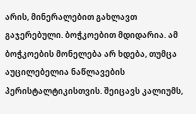არის, მინერალებით გახლავთ გაჯერებული. ბოჭკოებით მდიდარია. ამ ბოჭკოების მონელება არ ხდება, თუმცა აუცილებელია ნაწლავების პერისტალტიკისთვის. შეიცავს კალიუმს,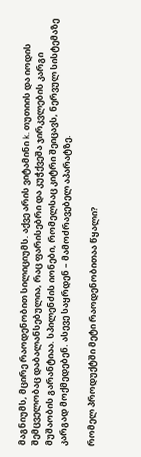მაგნიუმს, მცირე რაოდენობით სილიციუმს. აქვე არის ვიტამინი k. თუთიის და იოდის შემცველობაც დაბალანსებულია, რაც ფარისებრი და კუჭქვეშა ჯირკვლების კარგი მუშაობის გარანტიაა. სპილენძის იონები, რომელსაც კიტრი შეიცავს, ნერვულ სისტემაზე კარგად მოქმედებენ. ასევე საყრდენ – მამოძრავებელ აპარატზე.

რომელ პროდუქტში მეტი რაოდენობითაა წყალი?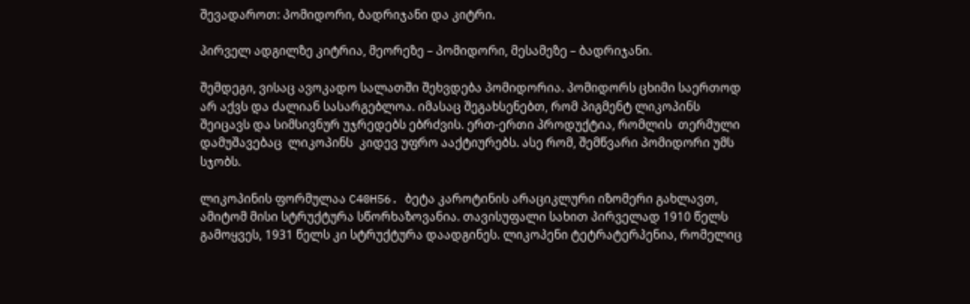შევადაროთ: პომიდორი, ბადრიჯანი და კიტრი.

პირველ ადგილზე კიტრია, მეორეზე – პომიდორი, მესამეზე – ბადრიჯანი.

შემდეგი, ვისაც ავოკადო სალათში შეხვდება პომიდორია. პომიდორს ცხიმი საერთოდ არ აქვს და ძალიან სასარგებლოა. იმასაც შეგახსენებთ, რომ პიგმენტ ლიკოპინს შეიცავს და სიმსივნურ უჯრედებს ებრძვის. ერთ-ერთი პროდუქტია, რომლის  თერმული დამუშავებაც  ლიკოპინს  კიდევ უფრო ააქტიურებს. ასე რომ, შემწვარი პომიდორი უმს სჯობს.

ლიკოპინის ფორმულაა C40H56. ბეტა კაროტინის არაციკლური იზომერი გახლავთ, ამიტომ მისი სტრუქტურა სწორხაზოვანია. თავისუფალი სახით პირველად 1910 წელს გამოყვეს, 1931 წელს კი სტრუქტურა დაადგინეს. ლიკოპენი ტეტრატერპენია, რომელიც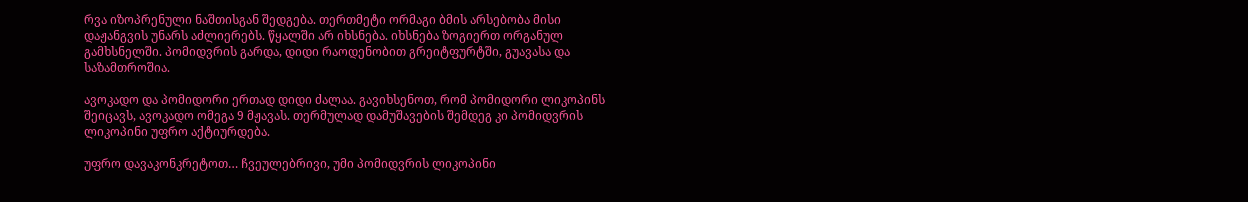რვა იზოპრენული ნაშთისგან შედგება. თერთმეტი ორმაგი ბმის არსებობა მისი დაჟანგვის უნარს აძლიერებს. წყალში არ იხსნება. იხსნება ზოგიერთ ორგანულ გამხსნელში. პომიდვრის გარდა, დიდი რაოდენობით გრეიტფურტში, გუავასა და საზამთროშია.

ავოკადო და პომიდორი ერთად დიდი ძალაა. გავიხსენოთ, რომ პომიდორი ლიკოპინს შეიცავს, ავოკადო ომეგა 9 მჟავას. თერმულად დამუშავების შემდეგ კი პომიდვრის ლიკოპინი უფრო აქტიურდება.

უფრო დავაკონკრეტოთ… ჩვეულებრივი, უმი პომიდვრის ლიკოპინი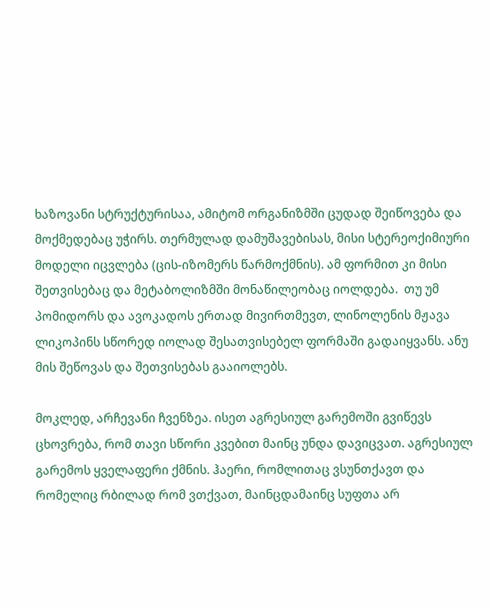ხაზოვანი სტრუქტურისაა, ამიტომ ორგანიზმში ცუდად შეიწოვება და მოქმედებაც უჭირს. თერმულად დამუშავებისას, მისი სტერეოქიმიური მოდელი იცვლება (ცის-იზომერს წარმოქმნის). ამ ფორმით კი მისი შეთვისებაც და მეტაბოლიზმში მონაწილეობაც იოლდება.  თუ უმ პომიდორს და ავოკადოს ერთად მივირთმევთ, ლინოლენის მჟავა ლიკოპინს სწორედ იოლად შესათვისებელ ფორმაში გადაიყვანს. ანუ მის შეწოვას და შეთვისებას გააიოლებს.

მოკლედ, არჩევანი ჩვენზეა. ისეთ აგრესიულ გარემოში გვიწევს ცხოვრება, რომ თავი სწორი კვებით მაინც უნდა დავიცვათ. აგრესიულ გარემოს ყველაფერი ქმნის. ჰაერი, რომლითაც ვსუნთქავთ და რომელიც რბილად რომ ვთქვათ, მაინცდამაინც სუფთა არ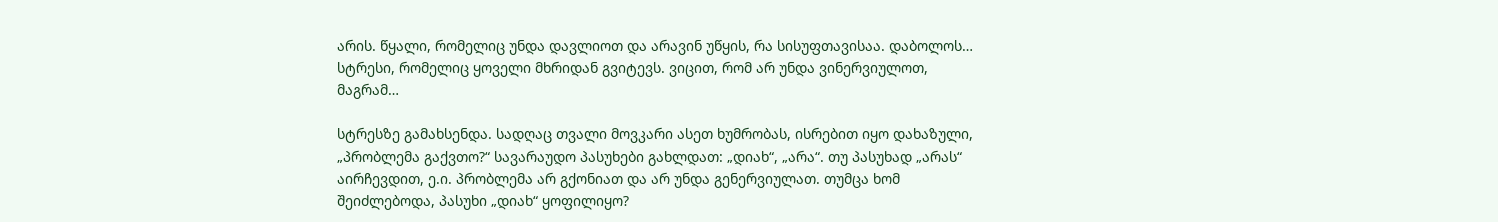არის. წყალი, რომელიც უნდა დავლიოთ და არავინ უწყის, რა სისუფთავისაა. დაბოლოს… სტრესი, რომელიც ყოველი მხრიდან გვიტევს. ვიცით, რომ არ უნდა ვინერვიულოთ, მაგრამ…

სტრესზე გამახსენდა. სადღაც თვალი მოვკარი ასეთ ხუმრობას, ისრებით იყო დახაზული, „პრობლემა გაქვთო?“ სავარაუდო პასუხები გახლდათ: „დიახ“, „არა“. თუ პასუხად „არას“ აირჩევდით, ე.ი. პრობლემა არ გქონიათ და არ უნდა გენერვიულათ. თუმცა ხომ შეიძლებოდა, პასუხი „დიახ“ ყოფილიყო?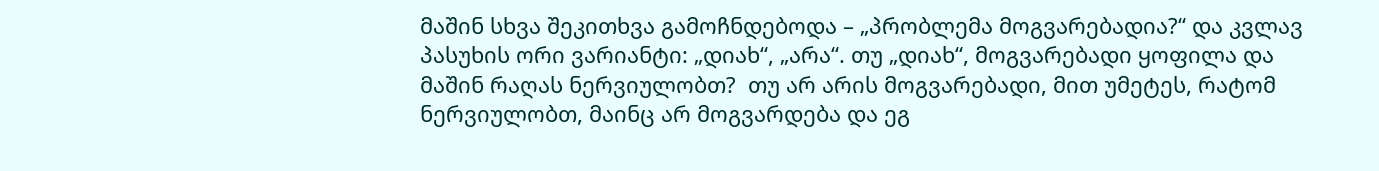მაშინ სხვა შეკითხვა გამოჩნდებოდა – „პრობლემა მოგვარებადია?“ და კვლავ პასუხის ორი ვარიანტი: „დიახ“, „არა“. თუ „დიახ“, მოგვარებადი ყოფილა და  მაშინ რაღას ნერვიულობთ?  თუ არ არის მოგვარებადი, მით უმეტეს, რატომ ნერვიულობთ, მაინც არ მოგვარდება და ეგ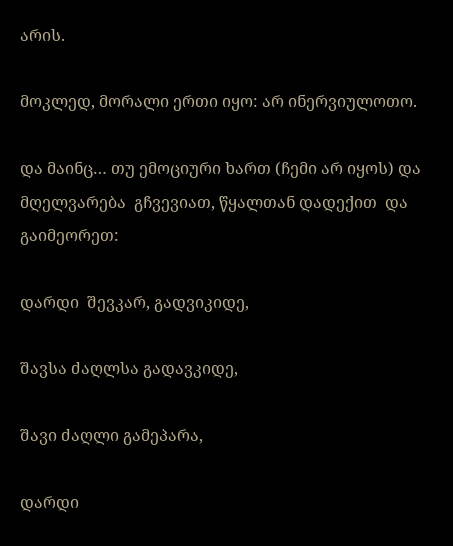არის.

მოკლედ, მორალი ერთი იყო: არ ინერვიულოთო.

და მაინც… თუ ემოციური ხართ (ჩემი არ იყოს) და მღელვარება  გჩვევიათ, წყალთან დადექით  და გაიმეორეთ:

დარდი  შევკარ, გადვიკიდე,

შავსა ძაღლსა გადავკიდე,

შავი ძაღლი გამეპარა,

დარდი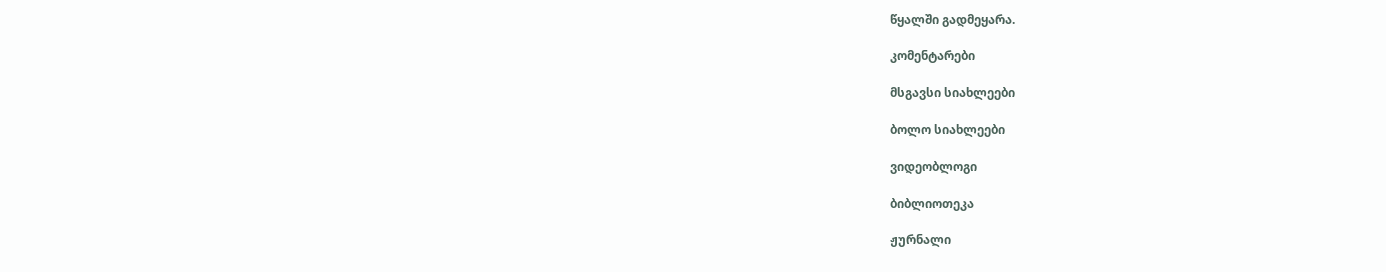წყალში გადმეყარა.

კომენტარები

მსგავსი სიახლეები

ბოლო სიახლეები

ვიდეობლოგი

ბიბლიოთეკა

ჟურნალი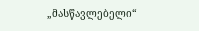„მასწავლებელი“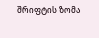შრიფტის ზომა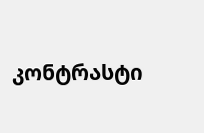კონტრასტი